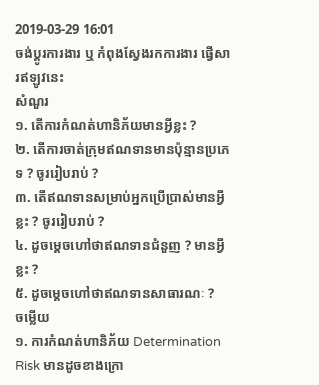2019-03-29 16:01
ចង់ប្តូរការងារ ឬ កំពុងស្វែងរកការងារ ផ្វើសារឥឡូវនេះ
សំណួរ
១. តើការកំណត់ហានិភ័យមានអ្វីខ្លះ ?
២. តើការចាត់ក្រុមឥណទានមានប៉ុន្មានប្រភេទ ? ចូររៀបរាប់ ?
៣. តើឥណទានសម្រាប់អ្នកប្រើប្រាស់មានអ្វីខ្លះ ? ចូររៀបរាប់ ?
៤. ដូចម្តេចហៅថាឥណទានជំនួញ ? មានអ្វីខ្លះ ?
៥. ដូចម្តេចហៅថាឥណទានសាធារណៈ ?
ចម្លើយ
១. ការកំណត់ហានិភ័យ Determination Risk មានដូចខាងក្រោ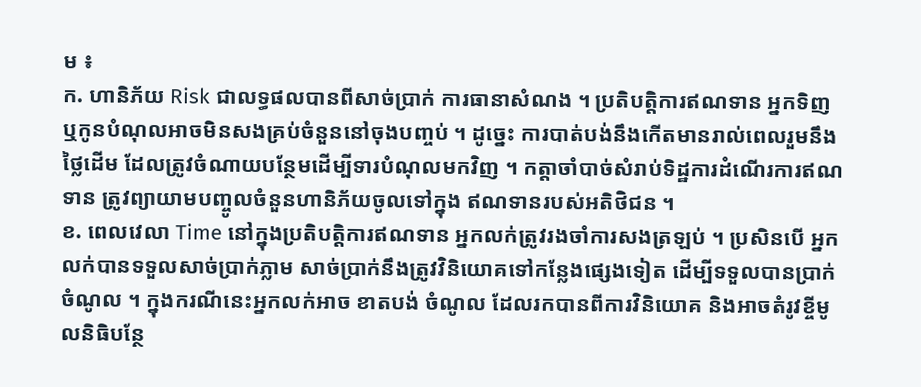ម ៖
ក. ហានិភ័យ Risk ជាលទ្ធផលបានពីសាច់ប្រាក់ ការធានាសំណង ។ ប្រតិបត្តិការឥណទាន អ្នកទិញ ឬកូនបំណុលអាចមិនសងគ្រប់ចំនួននៅចុងបញ្ចប់ ។ ដូច្នេះ ការបាត់បង់នឹងកើតមានរាល់ពេលរួមនឹងថ្លៃដើម ដែលត្រូវចំណាយបន្ថែមដើម្បីទារបំណុលមកវិញ ។ កត្តាចាំបាច់សំរាប់ទិដ្ឋការដំណើរការឥណទាន ត្រូវព្យាយាមបញ្ចូលចំនួនហានិភ័យចូលទៅក្នុង ឥណទានរបស់អតិថិជន ។
ខ. ពេលវេលា Time នៅក្នុងប្រតិបត្តិការឥណទាន អ្នកលក់ត្រូវរងចាំការសងត្រឡប់ ។ ប្រសិនបើ អ្នកលក់បានទទួលសាច់ប្រាក់ភ្លាម សាច់ប្រាក់នឹងត្រូវវិនិយោគទៅកន្លែងផ្សេងទៀត ដើម្បីទទួលបានប្រាក់ចំណូល ។ ក្នុងករណីនេះអ្នកលក់អាច ខាតបង់ ចំណូល ដែលរកបានពីការវិនិយោគ និងអាចតំរូវខ្ចីមូលនិធិបន្ថែ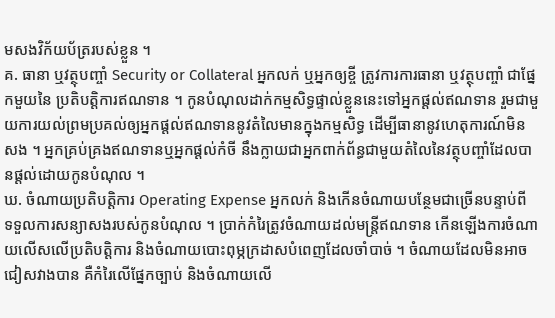មសងវិក័យប័ត្ររបស់ខ្លួន ។
គ. ធានា ឬវត្ថុបញ្ចាំ Security or Collateral អ្នកលក់ ឬអ្នកឲ្យខ្ចី ត្រូវការការធានា ឬវត្ថុបញ្ចាំ ជាផ្នែកមួយនៃ ប្រតិបត្តិការឥណទាន ។ កូនបំណុលដាក់កម្មសិទ្ធផ្ទាល់ខ្លួននេះទៅអ្នកផ្តល់ឥណទាន រួមជាមួយការយល់ព្រមប្រគល់ឲ្យអ្នកផ្តល់ឥណទាននូវតំលៃមានក្នុងកម្មសិទ្ធ ដើម្បីធានានូវហេតុការណ៍មិនសង ។ អ្នកគ្រប់គ្រងឥណទានឬអ្នកផ្តល់កំចី នឹងក្លាយជាអ្នកពាក់ព័ន្ធជាមួយតំលៃនៃវត្ថុបញ្ចាំដែលបានផ្តល់ដោយកូនបំណុល ។
ឃ. ចំណាយប្រតិបត្តិការ Operating Expense អ្នកលក់ និងកើនចំណាយបន្ថែមជាច្រើនបន្ទាប់ពី ទទួលការសន្យាសងរបស់កូនបំណុល ។ ប្រាក់កំរៃត្រូវចំណាយដល់មន្រ្តីឥណទាន កើនឡើងការចំណាយលើសលើប្រតិបត្តិការ និងចំណាយបោះពុម្ភក្រដាសបំពេញដែលចាំបាច់ ។ ចំណាយដែលមិនអាចជៀសវាងបាន គឺកំរៃលើផ្នែកច្បាប់ និងចំណាយលើ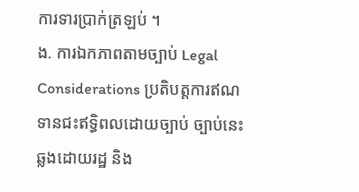ការទារប្រាក់ត្រឡប់ ។
ង. ការឯកភាពតាមច្បាប់ Legal Considerations ប្រតិបត្តការឥណទានជះឥទ្ធិពលដោយច្បាប់ ច្បាប់នេះឆ្លងដោយរដ្ឋ និង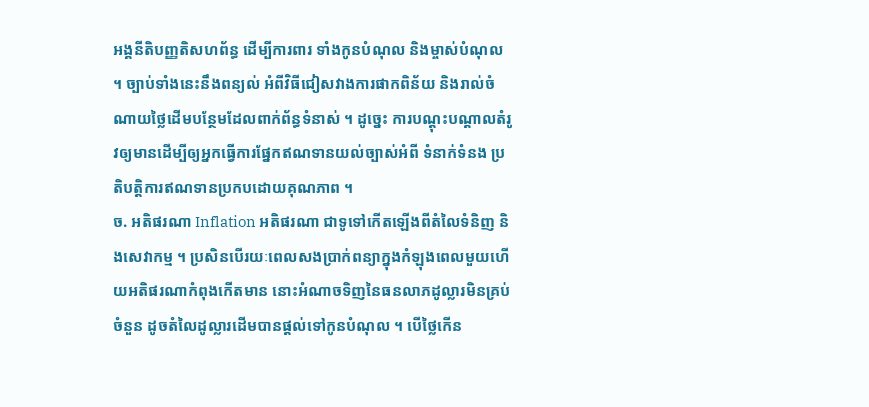អង្គនីតិបញ្ញតិសហព័ន្ធ ដើម្បីការពារ ទាំងកូនបំណុល និងម្ចាស់បំណុល ។ ច្បាប់ទាំងនេះនឹងពន្យល់ អំពីវិធីជៀសវាងការផាកពិន័យ និងរាល់ចំណាយថ្លៃដើមបន្ថែមដែលពាក់ព័ន្ធទំនាស់ ។ ដូច្នេះ ការបណ្តុះបណ្តាលតំរូវឲ្យមានដើម្បីឲ្យអ្នកធ្វើការផ្នែកឥណទានយល់ច្បាស់អំពី ទំនាក់ទំនង ប្រតិបត្តិការឥណទានប្រកបដោយគុណភាព ។
ច. អតិផរណា Inflation អតិផរណា ជាទូទៅកើតឡើងពីតំលៃទំនិញ និងសេវាកម្ម ។ ប្រសិនបើរយៈពេលសងប្រាក់ពន្យាក្នុងកំឡុងពេលមួយហើយអតិផរណាកំពុងកើតមាន នោះអំណាចទិញនៃធនលាភដូល្លារមិនគ្រប់ចំនួន ដូចតំលៃដូល្លារដើមបានផ្តល់ទៅកូនបំណុល ។ បើថ្លៃកើន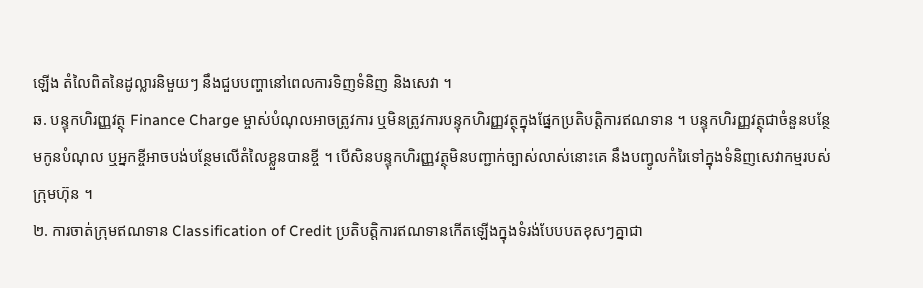ឡើង តំលៃពិតនៃដូល្លារនិមួយៗ នឹងជួបបញ្ហានៅពេលការទិញទំនិញ និងសេវា ។
ឆ. បន្ទុកហិរញ្ញវត្ថុ Finance Charge ម្ចាស់បំណុលអាចត្រូវការ ឬមិនត្រូវការបន្ទុកហិរញ្ញវត្ថុក្នុងផ្នែកប្រតិបត្តិការឥណទាន ។ បន្ទុកហិរញ្ញវត្ថុជាចំនួនបន្ថែមកូនបំណុល ឬអ្នកខ្ចីអាចបង់បន្ថែមលើតំលៃខ្លួនបានខ្ចី ។ បើសិនបន្ទុកហិរញ្ញវត្ថុមិនបញ្ជាក់ច្បាស់លាស់នោះគេ នឹងបញ្វូលកំរៃទៅក្នុងទំនិញសេវាកម្មរបស់ក្រុមហ៊ុន ។
២. ការចាត់ក្រុមឥណទាន Classification of Credit ប្រតិបត្តិការឥណទានកើតឡើងក្នុងទំរង់បែបបតខុសៗគ្នាជា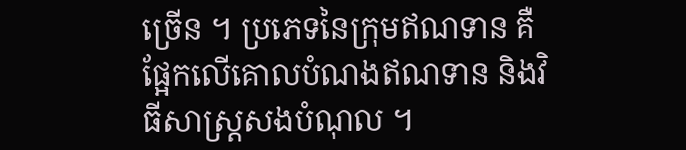ច្រើន ។ ប្រភេទនៃក្រុមឥណទាន គឺផ្អែកលើគោលបំណងឥណទាន និងវិធីសាស្រ្តសងបំណុល ។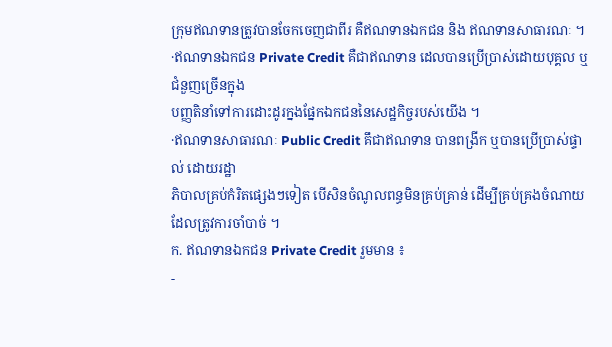ក្រុមឥណទានត្រូវបានចែកចេញជាពីរ គឺឥណទានឯកជន និង ឥណទានសាធារណៈ ។
·ឥណទានឯកជន Private Credit គឺជាឥណទាន ដេលបានប្រើប្រាស់ដោយបុគ្គល ឬជំនួញច្រើនក្នុង
បញ្ញតិនាំទៅការដោះដូរក្នងផ្នែកឯកជននៃសេដ្ឋកិច្ចរបស់យើង ។
·ឥណទានសាធារណៈ Public Credit គឹជាឥណទាន បានពង្រីក ឬបានប្រើប្រាស់ផ្ទាល់ ដោយរដ្ឋា
ភិបាលគ្រប់កំរិតផ្សេងៗទៀត បើសិនចំណូលពន្ធមិនគ្រប់គ្រាន់ ដើម្បីគ្រប់គ្រងចំណាយដែលត្រូវការចាំបាច់ ។
ក. ឥណទានឯកជន Private Credit រួមមាន ៖
-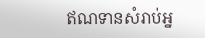ឥណទានសំរាប់អ្ន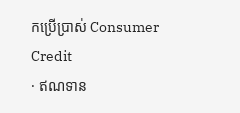កប្រើបា្រស់ Consumer Credit
· ឥណទាន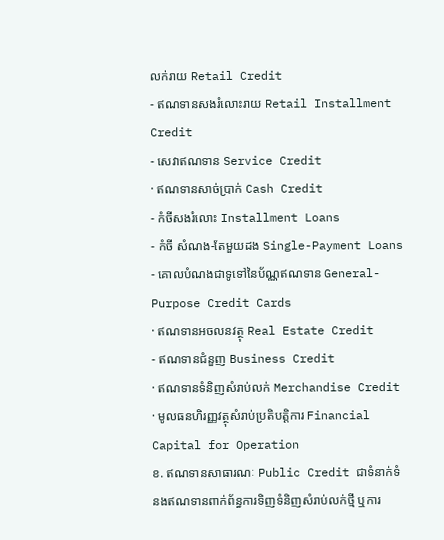លក់រាយ Retail Credit
- ឥណទានសងរំលោះរាយ Retail Installment Credit
- សេវាឥណទាន Service Credit
· ឥណទានសាច់ប្រាក់ Cash Credit
- កំចីសងរំលោះ Installment Loans
- កំចី សំណង-តែមួយដង Single-Payment Loans
- គោលបំណងជាទូទៅនៃប័ណ្ណឥណទាន General-Purpose Credit Cards
· ឥណទានអចលនវត្ថុ Real Estate Credit
- ឥណទានជំនួញ Business Credit
· ឥណទានទំនិញសំរាប់លក់ Merchandise Credit
· មូលធនហិរញ្ញវត្ថុសំរាប់ប្រតិបត្តិការ Financial Capital for Operation
ខ. ឥណទានសាធារណៈ Public Credit ជាទំនាក់ទំនងឥណទានពាក់ព័ន្ធការទិញទំនិញសំរាប់លក់ថ្មី ឬការ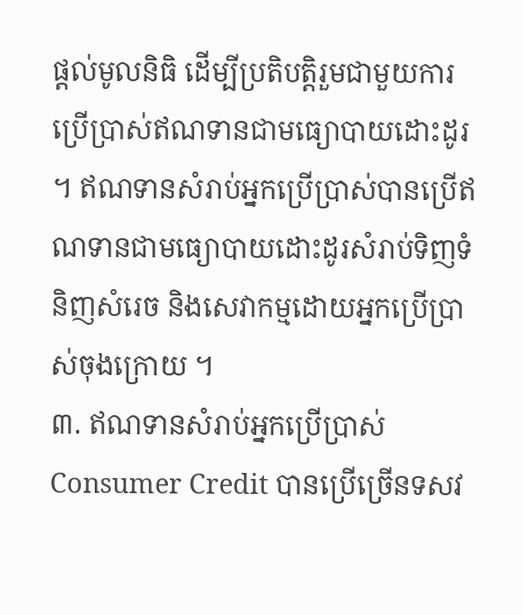ផ្តល់មូលនិធិ ដើម្បីប្រតិបត្តិរួមជាមួយការប្រើប្រាស់ឥណទានជាមធ្យោបាយដោះដូរ ។ ឥណទានសំរាប់អ្នកប្រើប្រាស់បានប្រើឥណទានជាមធ្យោបាយដោះដូរសំរាប់ទិញទំនិញសំរេច និងសេវាកម្មដោយអ្នកប្រើប្រាស់ចុងក្រោយ ។
៣. ឥណទានសំរាប់អ្នកប្រើប្រាស់ Consumer Credit បានប្រើច្រើនទសវ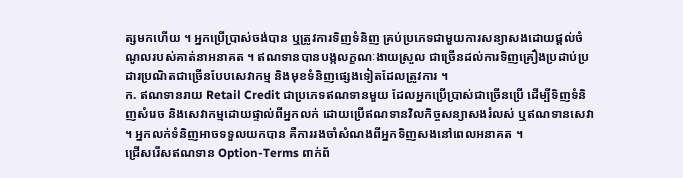ត្សមកហើយ ។ អ្នកប្រើប្រាស់ចង់បាន ឬត្រូវការទិញទំនិញ គ្រប់ប្រភេទជាមួយការសន្យាសងដោយផ្តល់ចំណូលរបស់គាត់នាអនាគត ។ ឥណទានបានបង្កលក្ខណៈងាយស្រួល ជាច្រើនដល់ការទិញគ្រឿងប្រដាប់ប្រដារប្រណិតជាច្រើនបែបសេវាកម្ម និងមុខទំនិញផ្សេងទៀតដែលត្រូវការ ។
ក. ឥណទានរាយ Retail Credit ជាប្រភេទឥណទានមួយ ដែលអ្នកប្រើប្រាស់ជាច្រើនប្រើ ដើម្បីទិញទំនិញសំរេច និងសេវាកម្មដោយផ្ទាល់ពីអ្នកលក់ ដោយប្រើឥណទានវិលកិច្ចសន្យាសងរំលស់ ឬឥណទានសេវា ។ អ្នកលក់ទំនិញអាចទទួលយកបាន គឺការរងចាំសំណងពីអ្នកទិញសងនៅពេលអនាគត ។
ជ្រើសរើសឥណទាន Option-Terms ពាក់ព័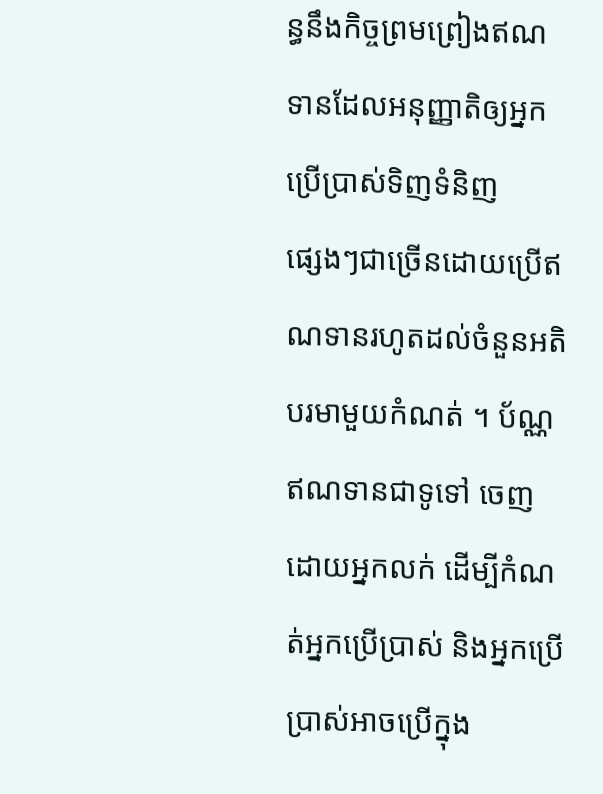ន្ធនឹងកិច្ចព្រមព្រៀងឥណទានដែលអនុញ្ញាតិឲ្យអ្នកប្រើប្រាស់ទិញទំនិញ
ផ្សេងៗជាច្រើនដោយប្រើឥណទានរហូតដល់ចំនួនអតិបរមាមួយកំណត់ ។ ប័ណ្ណឥណទានជាទូទៅ ចេញដោយអ្នកលក់ ដើម្បីកំណត់អ្នកប្រើប្រាស់ និងអ្នកប្រើប្រាស់អាចប្រើក្នុង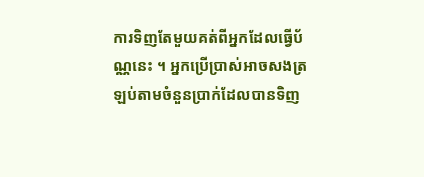ការទិញតែមួយគត់ពីអ្នកដែលធ្វើប័ណ្ណនេះ ។ អ្នកប្រើប្រាស់អាចសងត្រឡប់តាមចំនួនប្រាក់ដែលបានទិញ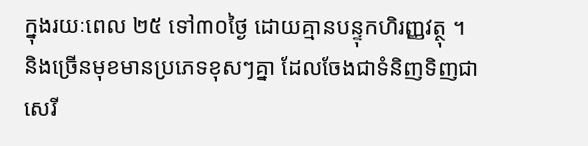ក្នុងរយៈពេល ២៥ ទៅ៣០ថ្ងៃ ដោយគ្មានបន្ទុកហិរញ្ញវត្ថុ ។
និងច្រើនមុខមានប្រភេទខុសៗគ្នា ដែលចែងជាទំនិញទិញជាសេរី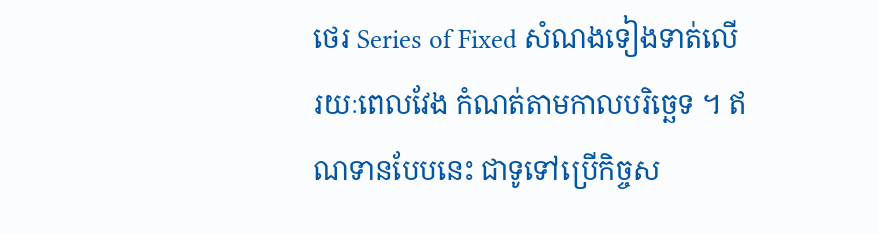ថេរ Series of Fixed សំណងទៀងទាត់លើ រយៈពេលវែង កំណត់តាមកាលបរិច្ឆេទ ។ ឥណទានបែបនេះ ជាទូទៅប្រើកិច្ចស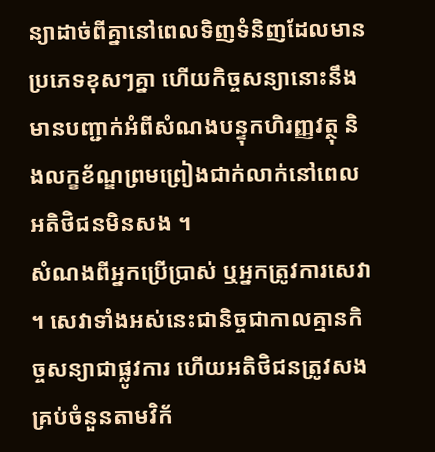ន្យាដាច់ពីគ្នានៅពេលទិញទំនិញដែលមានប្រភេទខុសៗគ្នា ហើយកិច្ចសន្យានោះនឹងមានបញ្ជាក់អំពីសំណងបន្ទុកហិរញ្ញវត្ថុ និងលក្ខខ័ណ្ឌព្រមព្រៀងជាក់លាក់នៅពេលអតិថិជនមិនសង ។
សំណងពីអ្នកប្រើប្រាស់ ឬអ្នកត្រូវការសេវា ។ សេវាទាំងអស់នេះជានិច្ចជាកាលគ្មានកិច្ចសន្យាជាផ្លូវការ ហើយអតិថិជនត្រូវសងគ្រប់ចំនួនតាមវិក័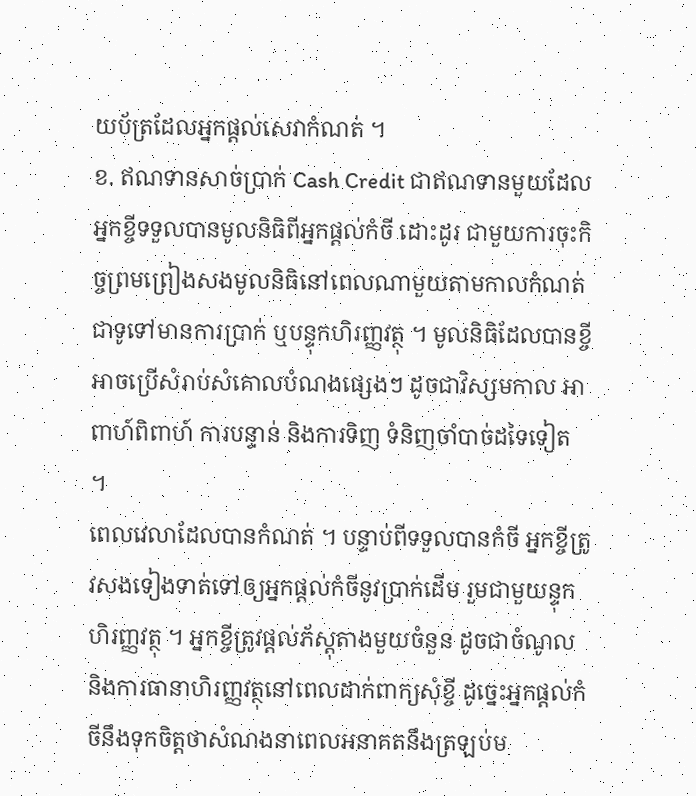យប័ត្រដែលអ្នកផ្តល់សេវាកំណត់ ។
ខ. ឥណទានសាច់ប្រាក់ Cash Credit ជាឥណទានមួយដែលអ្នកខ្ចីទទួលបានមូលនិធិពីអ្នកផ្តល់កំចី ដោះដូរ ជាមួយការចុះកិច្ចព្រមព្រៀងសងមូលនិធិនៅពេលណាមួយតាមកាលកំណត់ជាទូទៅមានការប្រាក់ ឬបន្ទុកហិរញ្ញវត្ថុ ។ មូលនិធិដែលបានខ្ចី អាចប្រើសំរាប់សំគោលបំណងផ្សេងៗ ដូចជាវិស្សមកាល អាពាហ៍ពិពាហ៍ ការបន្ទាន់ និងការទិញ ទំនិញចាំបាច់ដទៃទៀត ។
ពេលវេលាដែលបានកំណត់ ។ បន្ទាប់ពីទទួលបានកំចី អ្នកខ្ចីត្រូវសងទៀងទាត់ទៅឲ្យអ្នកផ្តល់កំចីនូវប្រាក់ដើម រួមជាមួយន្ទុកហិរញ្ញវត្ថុ ។ អ្នកខ្ចីត្រូវផ្តល់ភ័ស្តុតាងមួយចំនួន ដូចជាចំណូល និងការធានាហិរញ្ញវត្ថុនៅពេលដាក់ពាក្យសុំខ្ចី ដូច្នេះអ្នកផ្តល់កំចីនឹងទុកចិត្តថាសំណងនាពេលអនាគតនឹងត្រឡប់ម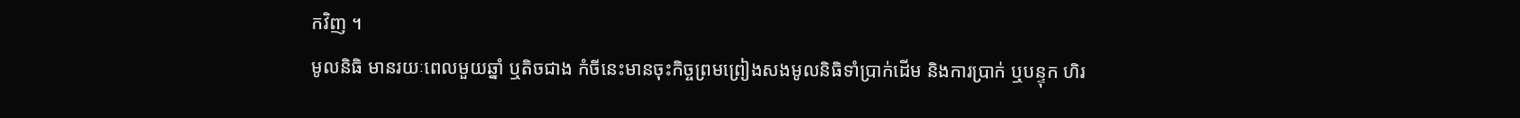កវិញ ។
មូលនិធិ មានរយៈពេលមួយឆ្នាំ ឬតិចជាង កំចីនេះមានចុះកិច្ចព្រមព្រៀងសងមូលនិធិទាំប្រាក់ដើម និងការប្រាក់ ឬបន្ទុក ហិរ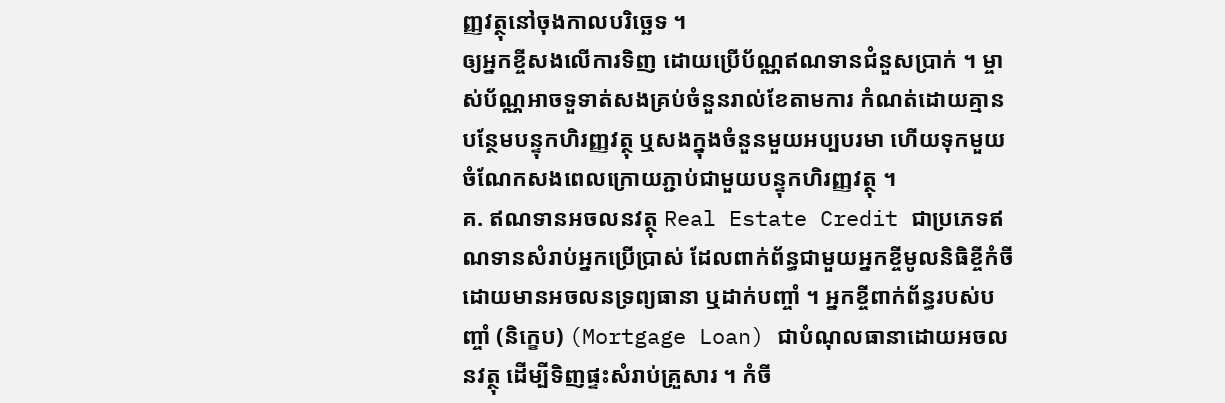ញ្ញវត្ថុនៅចុងកាលបរិច្ឆេទ ។
ឲ្យអ្នកខ្ចីសងលើការទិញ ដោយប្រើប័ណ្ណឥណទានជំនួសប្រាក់ ។ ម្ចាស់ប័ណ្ណអាចទួទាត់សងគ្រប់ចំនួនរាល់ខែតាមការ កំណត់ដោយគ្មានបន្ថែមបន្ទុកហិរញ្ញវត្ថុ ឬសងក្នុងចំនួនមួយអប្បបរមា ហើយទុកមួយចំណែកសងពេលក្រោយភ្ជាប់ជាមួយបន្ទុកហិរញ្ញវត្ថុ ។
គ. ឥណទានអចលនវត្ថុ Real Estate Credit ជាប្រភេទឥណទានសំរាប់អ្នកប្រើប្រាស់ ដែលពាក់ព័ន្ធជាមួយអ្នកខ្ចីមូលនិធិខ្ចីកំចីដោយមានអចលនទ្រព្យធានា ឬដាក់បញ្ចាំ ។ អ្នកខ្ចីពាក់ព័ន្ធរបស់បញ្ចាំ (និក្ខេប) (Mortgage Loan) ជាបំណុលធានាដោយអចលនវត្ថុ ដើម្បីទិញផ្ទះសំរាប់គ្រួសារ ។ កំចី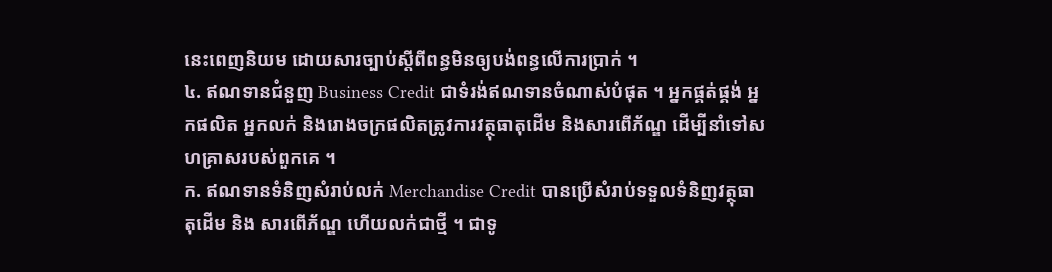នេះពេញនិយម ដោយសារច្បាប់ស្តីពីពន្ធមិនឲ្យបង់ពន្ធលើការប្រាក់ ។
៤. ឥណទានជំនួញ Business Credit ជាទំរង់ឥណទានចំណាស់បំផុត ។ អ្នកផ្គត់ផ្គង់ អ្នកផលិត អ្នកលក់ និងរោងចក្រផលិតត្រូវការវត្ថុធាតុដើម និងសារពើភ័ណ្ឌ ដើម្បីនាំទៅសហគ្រាសរបស់ពួកគេ ។
ក. ឥណទានទំនិញសំរាប់លក់ Merchandise Credit បានប្រើសំរាប់ទទួលទំនិញវត្ថុធាតុដើម និង សារពើភ័ណ្ឌ ហើយលក់ជាថ្មី ។ ជាទូ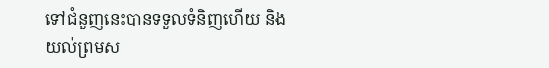ទៅជំនួញនេះបានទទួលទំនិញហើយ និងយល់ព្រមស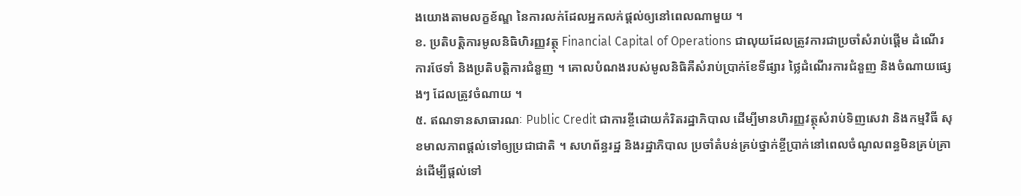ងយោងតាមលក្ខខ័ណ្ឌ នៃការលក់ដែលអ្នកលក់ផ្តល់ឲ្យនៅពេលណាមួយ ។
ខ. ប្រតិបត្តិការមូលនិធិហិរញ្ញវត្ថុ Financial Capital of Operations ជាលុយដែលត្រូវការជាប្រចាំសំរាប់ផ្តើម ដំណើរការថែទាំ និងប្រតិបត្តិការជំនួញ ។ គោលបំណងរបស់មូលនិធិគឺសំរាប់ប្រាក់ខែទីផ្សារ ថ្លៃដំណើរការជំនួញ និងចំណាយផ្សេងៗ ដែលត្រូវចំណាយ ។
៥. ឥណទានសាធារណៈ Public Credit ជាការខ្ចីដោយកំរិតរដ្ឋាភិបាល ដើម្បីមានហិរញ្ញវត្ថុសំរាប់ទិញសេវា និងកម្មវិធី សុខមាលភាពផ្តល់ទៅឲ្យប្រជាជាតិ ។ សហព័ន្ធរដ្ឋ និងរដ្ឋាភិបាល ប្រចាំតំបន់គ្រប់ថ្នាក់ខ្ចីប្រាក់នៅពេលចំណូលពន្ធមិនគ្រប់គ្រាន់ដើម្បីផ្តល់ទៅ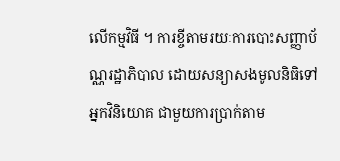លើកម្មវិធី ។ ការខ្ចីតាមរយៈការបោះសញ្ញាប័ណ្ណរដ្ឋាភិបាល ដោយសន្យាសងមូលនិធិទៅអ្នកវិនិយោគ ជាមួយការប្រាក់តាម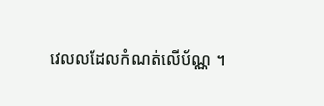វេលលដែលកំណត់លើប័ណ្ណ ។